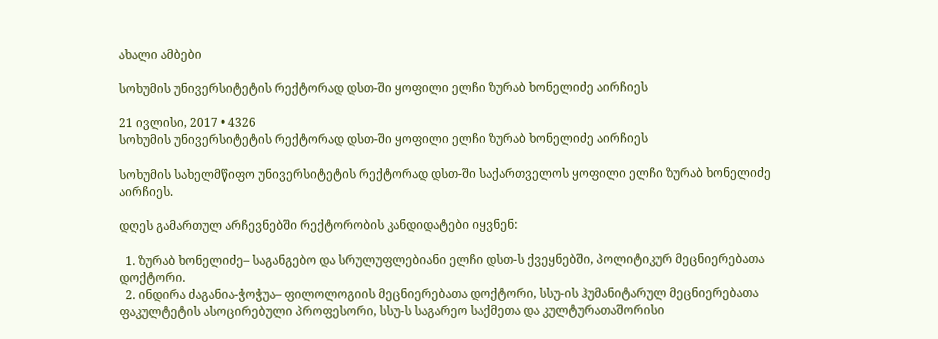ახალი ამბები

სოხუმის უნივერსიტეტის რექტორად დსთ-ში ყოფილი ელჩი ზურაბ ხონელიძე აირჩიეს

21 ივლისი, 2017 • 4326
სოხუმის უნივერსიტეტის რექტორად დსთ-ში ყოფილი ელჩი ზურაბ ხონელიძე აირჩიეს

სოხუმის სახელმწიფო უნივერსიტეტის რექტორად დსთ-ში საქართველოს ყოფილი ელჩი ზურაბ ხონელიძე აირჩიეს.

დღეს გამართულ არჩევნებში რექტორობის კანდიდატები იყვნენ:

  1. ზურაბ ხონელიძე– საგანგებო და სრულუფლებიანი ელჩი დსთ-ს ქვეყნებში, პოლიტიკურ მეცნიერებათა დოქტორი.
  2. ინდირა ძაგანია-ჭოჭუა– ფილოლოგიის მეცნიერებათა დოქტორი, სსუ-ის ჰუმანიტარულ მეცნიერებათა ფაკულტეტის ასოცირებული პროფესორი, სსუ-ს საგარეო საქმეთა და კულტურათაშორისი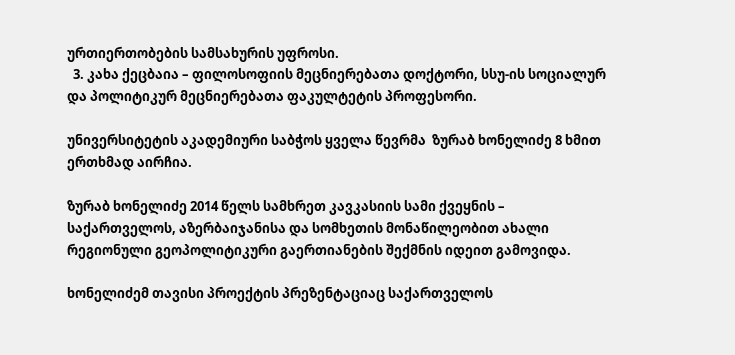ურთიერთობების სამსახურის უფროსი.
  3. კახა ქეცბაია – ფილოსოფიის მეცნიერებათა დოქტორი, სსუ-ის სოციალურ და პოლიტიკურ მეცნიერებათა ფაკულტეტის პროფესორი.

უნივერსიტეტის აკადემიური საბჭოს ყველა წევრმა  ზურაბ ხონელიძე 8 ხმით ერთხმად აირჩია.

ზურაბ ხონელიძე 2014 წელს სამხრეთ კავკასიის სამი ქვეყნის – საქართველოს, აზერბაიჯანისა და სომხეთის მონაწილეობით ახალი რეგიონული გეოპოლიტიკური გაერთიანების შექმნის იდეით გამოვიდა.

ხონელიძემ თავისი პროექტის პრეზენტაციაც საქართველოს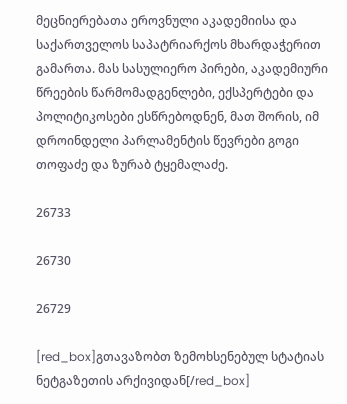მეცნიერებათა ეროვნული აკადემიისა და საქართველოს საპატრიარქოს მხარდაჭერით გამართა. მას სასულიერო პირები, აკადემიური წრეების წარმომადგენლები, ექსპერტები და პოლიტიკოსები ესწრებოდნენ, მათ შორის, იმ დროინდელი პარლამენტის წევრები გოგი თოფაძე და ზურაბ ტყემალაძე.

26733

26730

26729

[red_box]გთავაზობთ ზემოხსენებულ სტატიას ნეტგაზეთის არქივიდან[/red_box]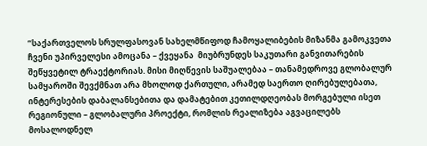“საქართველოს სრულფასოვან სახელმწიფოდ ჩამოყალიბების მიზანმა გამოკვეთა ჩვენი უპირველესი ამოცანა – ქვეყანა  მიუბრუნდეს საკუთარი განვითარების შეწყვეტილ ტრაექტორიას. მისი მიღწევის საშუალებაა – თანამედროვე გლობალურ სამყაროში შევქმნათ არა მხოლოდ ქართული, არამედ საერთო ღირებულებათა, ინტერესების დაბალანსებითა და დამატებით კეთილდღეობას მორგებული ისეთ რეგიონული – გლობალური პროექტი, რომლის რეალიზება აგვაცილებს მოსალოდნელ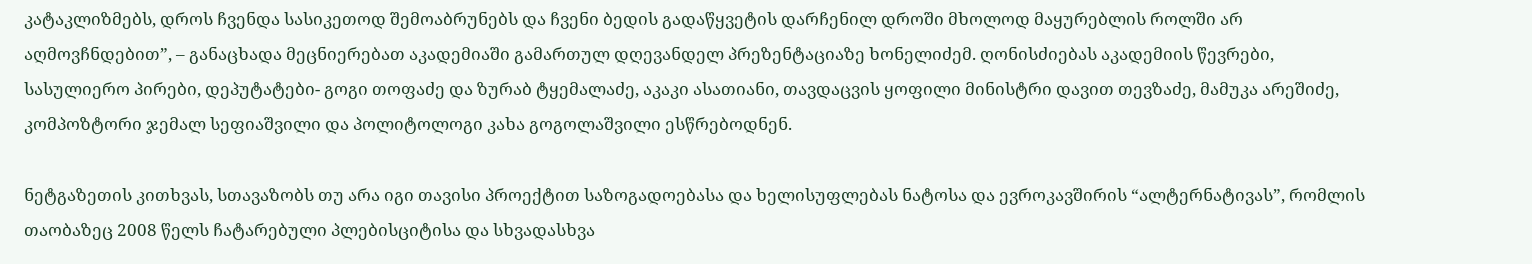კატაკლიზმებს, დროს ჩვენდა სასიკეთოდ შემოაბრუნებს და ჩვენი ბედის გადაწყვეტის დარჩენილ დროში მხოლოდ მაყურებლის როლში არ აღმოვჩნდებით”, – განაცხადა მეცნიერებათ აკადემიაში გამართულ დღევანდელ პრეზენტაციაზე ხონელიძემ. ღონისძიებას აკადემიის წევრები, სასულიერო პირები, დეპუტატები- გოგი თოფაძე და ზურაბ ტყემალაძე, აკაკი ასათიანი, თავდაცვის ყოფილი მინისტრი დავით თევზაძე, მამუკა არეშიძე, კომპოზტორი ჯემალ სეფიაშვილი და პოლიტოლოგი კახა გოგოლაშვილი ესწრებოდნენ.

ნეტგაზეთის კითხვას, სთავაზობს თუ არა იგი თავისი პროექტით საზოგადოებასა და ხელისუფლებას ნატოსა და ევროკავშირის “ალტერნატივას”, რომლის თაობაზეც 2008 წელს ჩატარებული პლებისციტისა და სხვადასხვა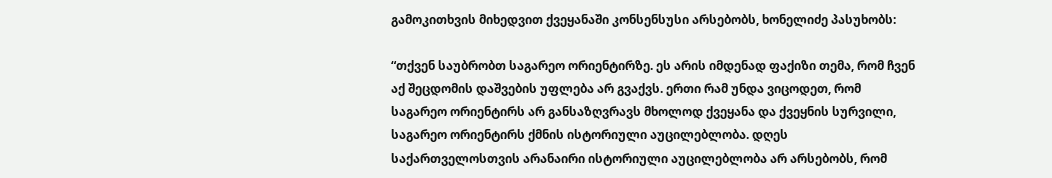გამოკითხვის მიხედვით ქვეყანაში კონსენსუსი არსებობს, ხონელიძე პასუხობს:

“თქვენ საუბრობთ საგარეო ორიენტირზე. ეს არის იმდენად ფაქიზი თემა, რომ ჩვენ აქ შეცდომის დაშვების უფლება არ გვაქვს. ერთი რამ უნდა ვიცოდეთ, რომ საგარეო ორიენტირს არ განსაზღვრავს მხოლოდ ქვეყანა და ქვეყნის სურვილი, საგარეო ორიენტირს ქმნის ისტორიული აუცილებლობა. დღეს საქართველოსთვის არანაირი ისტორიული აუცილებლობა არ არსებობს, რომ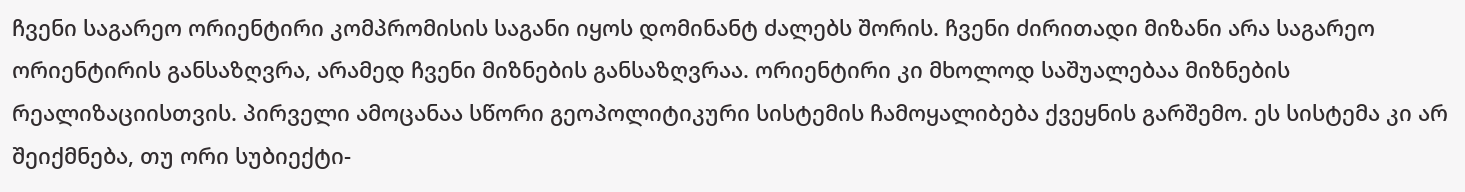ჩვენი საგარეო ორიენტირი კომპრომისის საგანი იყოს დომინანტ ძალებს შორის. ჩვენი ძირითადი მიზანი არა საგარეო ორიენტირის განსაზღვრა, არამედ ჩვენი მიზნების განსაზღვრაა. ორიენტირი კი მხოლოდ საშუალებაა მიზნების რეალიზაციისთვის. პირველი ამოცანაა სწორი გეოპოლიტიკური სისტემის ჩამოყალიბება ქვეყნის გარშემო. ეს სისტემა კი არ შეიქმნება, თუ ორი სუბიექტი-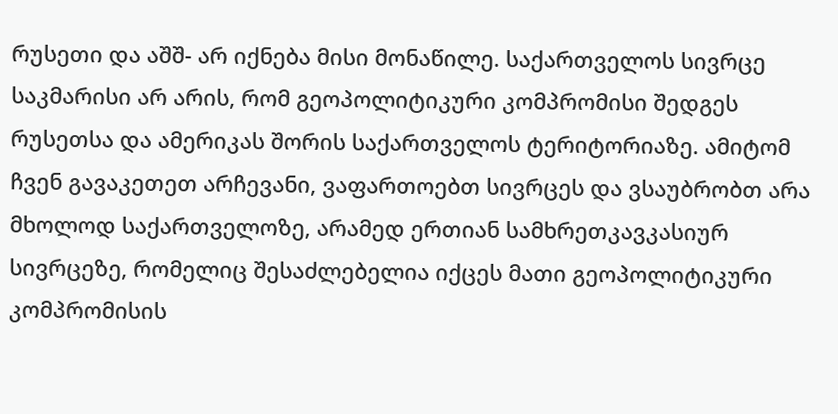რუსეთი და აშშ- არ იქნება მისი მონაწილე. საქართველოს სივრცე საკმარისი არ არის, რომ გეოპოლიტიკური კომპრომისი შედგეს რუსეთსა და ამერიკას შორის საქართველოს ტერიტორიაზე. ამიტომ ჩვენ გავაკეთეთ არჩევანი, ვაფართოებთ სივრცეს და ვსაუბრობთ არა მხოლოდ საქართველოზე, არამედ ერთიან სამხრეთკავკასიურ სივრცეზე, რომელიც შესაძლებელია იქცეს მათი გეოპოლიტიკური კომპრომისის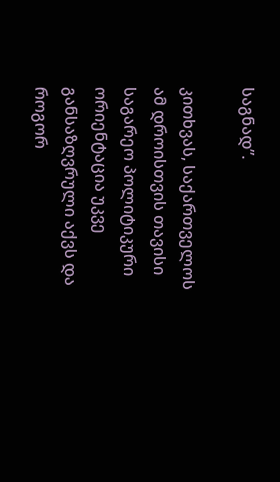საგნად”.

კითხვას, საქართველოს ამ დროისთვის თავისი საგარეო პოლიტიკური ორიენტაცია უკვე განსაზღვრული აქვს და როგორ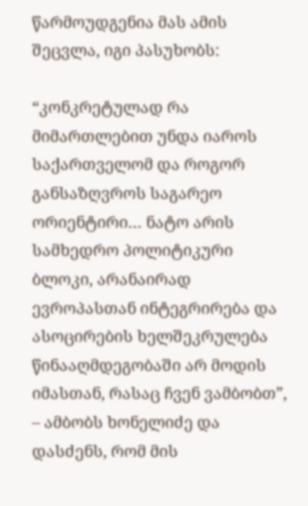წარმოუდგენია მას ამის შეცვლა, იგი პასუხობს:

“კონკრეტულად რა მიმართლებით უნდა იაროს საქართველომ და როგორ განსაზღვროს საგარეო ორიენტირი… ნატო არის სამხედრო პოლიტიკური ბლოკი, არანაირად ევროპასთან ინტეგრირება და ასოცირების ხელშეკრულება წინააღმდეგობაში არ მოდის იმასთან, რასაც ჩვენ ვამბობთ”, – ამბობს ხონელიძე და დასძენს, რომ მის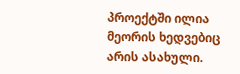პროექტში ილია მეორის ხედვებიც არის ასახული.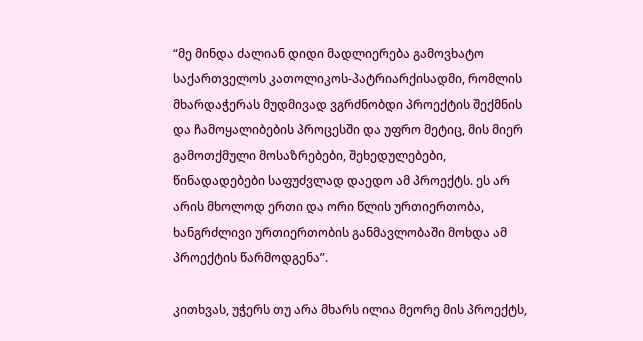“მე მინდა ძალიან დიდი მადლიერება გამოვხატო საქართველოს კათოლიკოს-პატრიარქისადმი, რომლის მხარდაჭერას მუდმივად ვგრძნობდი პროექტის შექმნის და ჩამოყალიბების პროცესში და უფრო მეტიც, მის მიერ გამოთქმული მოსაზრებები, შეხედულებები, წინადადებები საფუძვლად დაედო ამ პროექტს. ეს არ არის მხოლოდ ერთი და ორი წლის ურთიერთობა, ხანგრძლივი ურთიერთობის განმავლობაში მოხდა ამ პროექტის წარმოდგენა”.

კითხვას, უჭერს თუ არა მხარს ილია მეორე მის პროექტს,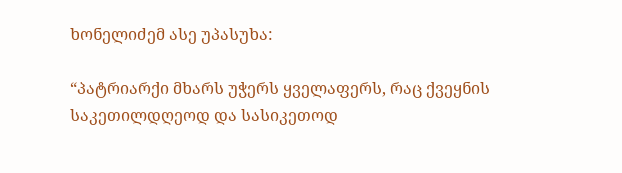ხონელიძემ ასე უპასუხა:

“პატრიარქი მხარს უჭერს ყველაფერს, რაც ქვეყნის საკეთილდღეოდ და სასიკეთოდ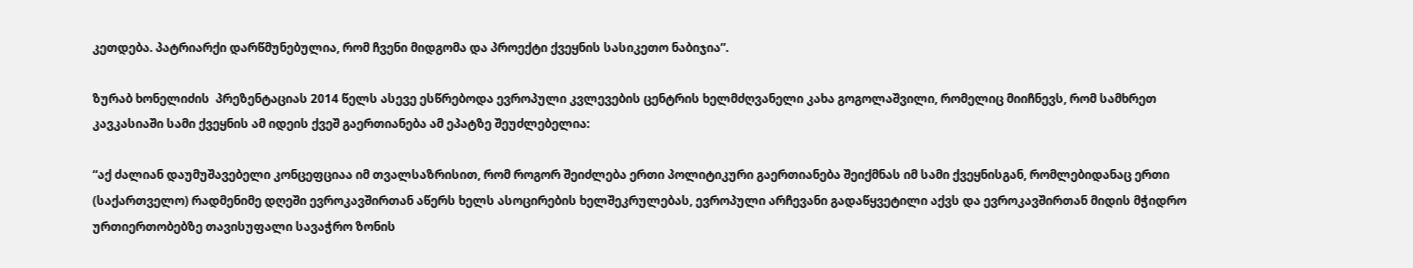კეთდება. პატრიარქი დარწმუნებულია, რომ ჩვენი მიდგომა და პროექტი ქვეყნის სასიკეთო ნაბიჯია”.

ზურაბ ხონელიძის  პრეზენტაციას 2014 წელს ასევე ესწრებოდა ევროპული კვლევების ცენტრის ხელმძღვანელი კახა გოგოლაშვილი, რომელიც მიიჩნევს, რომ სამხრეთ კავკასიაში სამი ქვეყნის ამ იდეის ქვეშ გაერთიანება ამ ეპატზე შეუძლებელია:

“აქ ძალიან დაუმუშავებელი კონცეფციაა იმ თვალსაზრისით, რომ როგორ შეიძლება ერთი პოლიტიკური გაერთიანება შეიქმნას იმ სამი ქვეყნისგან, რომლებიდანაც ერთი (საქართველო) რადმენიმე დღეში ევროკავშირთან აწერს ხელს ასოცირების ხელშეკრულებას, ევროპული არჩევანი გადაწყვეტილი აქვს და ევროკავშირთან მიდის მჭიდრო ურთიერთობებზე თავისუფალი სავაჭრო ზონის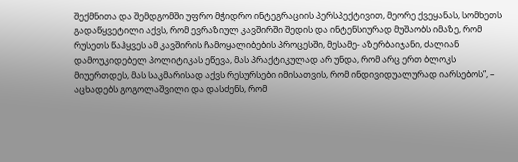შექმნითა და შემდგომში უფრო მჭიდრო ინტეგრაციის პერსპექტივით, მეორე ქვეყანას, სომხეთს გადაწყვეტილი აქვს, რომ ევრაზიულ კავშირში შედის და ინტენსიურად მუშაობს იმაზე, რომ რუსეთს წაჰყვეს ამ კავშირის ჩამოყალიბების პროცესში, მესამე- აზერბაიჯანი, ძალიან დამოუკიდებელ პოლიტიკას ეწევა, მას პრაქტიკულად არ უნდა, რომ არც ერთ ბლოკს მიუერთდეს, მას საკმარისად აქვს რესურსები იმისათვის, რომ ინდივიდუალურად იარსებოს”, – აცხადებს გოგოლაშვილი და დასძენს, რომ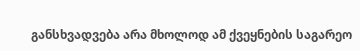განსხვადვება არა მხოლოდ ამ ქვეყნების საგარეო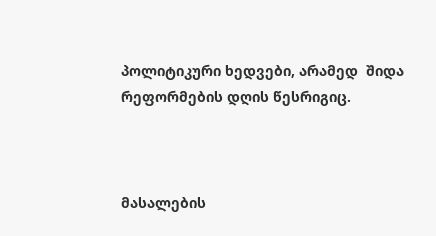პოლიტიკური ხედვები, არამედ  შიდა რეფორმების დღის წესრიგიც.



მასალების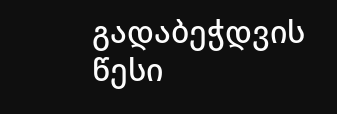გადაბეჭდვის წესი